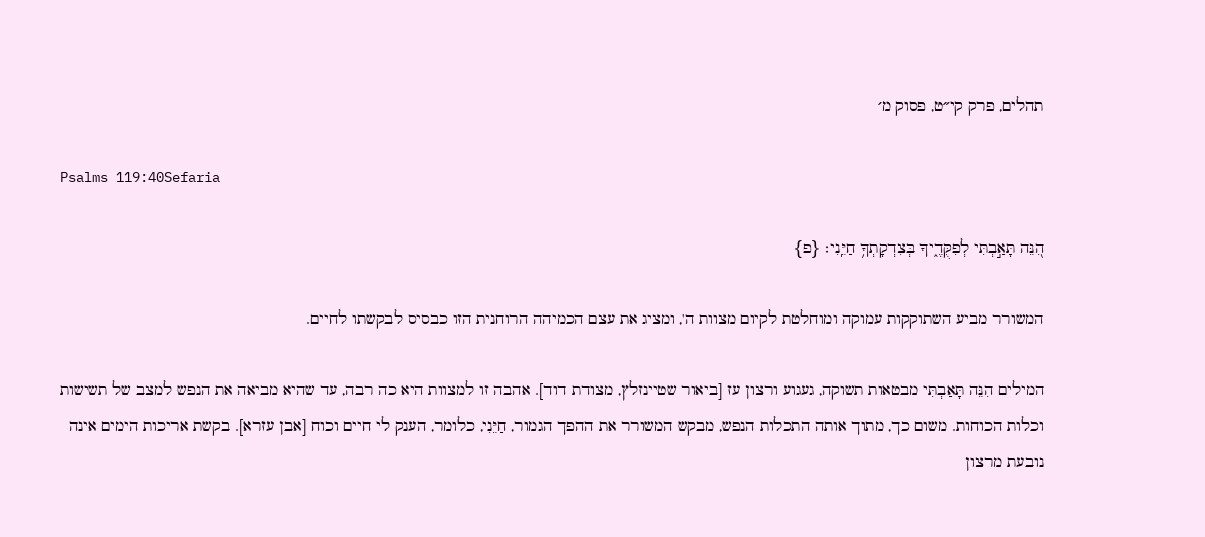תהלים, פרק קי״ט, פסוק מ׳

Psalms 119:40Sefaria

הִ֭נֵּה תָּאַ֣בְתִּי לְפִקֻּדֶ֑יךָ בְּצִדְקָתְךָ֥ חַיֵּֽנִי׃ {פ}

המשורר מביע השתוקקות עמוקה ומוחלטת לקיום מצוות ה', ומציג את עצם הכמיהה הרוחנית הזו כבסיס לבקשתו לחיים.

המילים הִנֵּה תָּאַבְתִּי מבטאות תשוקה, געגוע ורצון עז [ביאור שטיינזלץ, מצודת דוד]. אהבה זו למצוות היא כה רבה, עד שהיא מביאה את הנפש למצב של תשישות וכלות הכוחות. משום כך, מתוך אותה התכלות הנפש, מבקש המשורר את ההפך הגמור, חַיֵּנִי, כלומר, הענק לי חיים וכוח [אבן עזרא]. בקשת אריכות הימים אינה נובעת מרצון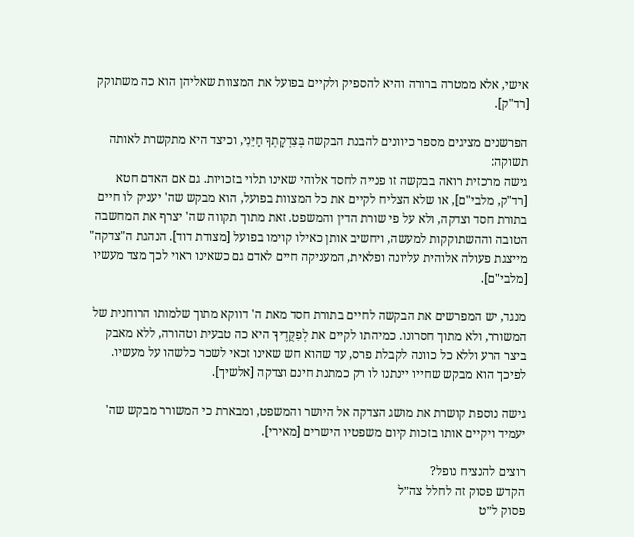אישי, אלא ממטרה ברורה והיא להספיק ולקיים בפועל את המצוות שאליהן הוא כה משתוקק [רד"ק].

הפרשנים מציגים מספר כיוונים להבנת הבקשה בְּצִדְקָתְךָ חַיֵּנִי, וכיצד היא מתקשרת לאותה תשוקה:
גישה מרכזית רואה בבקשה זו פנייה לחסד אלוהי שאינו תלוי בזכויות. גם אם האדם חטא [רד"ק, מלבי"ם], או שלא הצליח לקיים את כל המצוות בפועל, הוא מבקש שה' יעניק לו חיים בתורת חסד וצדקה, ולא על פי שורת הדין והמשפט. זאת מתוך תקווה שה' יצרף את המחשבה הטובה וההשתוקקות למעשה, ויחשיב אותן כאילו קוימו בפועל [מצודת דוד]. הנהגת ה"צדקה" מייצגת פעולה אלוהית עליונה ופלאית, המעניקה חיים לאדם גם כשאינו ראוי לכך מצד מעשיו [מלבי"ם].

מנגד, יש המפרשים את הבקשה לחיים בתורת חסד מאת ה' דווקא מתוך שלמותו הרוחנית של המשורר, ולא מתוך חסרונו. כמיהתו לקיים את לְפִקֻּדֶיךָ היא כה טבעית וטהורה, ללא מאבק ביצר הרע וללא כל כוונה לקבלת פרס, עד שהוא חש שאינו זכאי לשכר כלשהו על מעשיו. לפיכך הוא מבקש שחייו יינתנו לו רק כמתנת חינם וצדקה [אלשיך].

גישה נוספת קושרת את מושג הצדקה אל היושר והמשפט, ומבארת כי המשורר מבקש שה' יעמיד ויקיים אותו בזכות קיום משפטיו הישרים [מאירי].

רוצים להנציח נופל?
הקדש פסוק זה לחלל צה״ל
פסוק ל״ט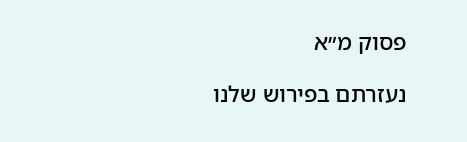פסוק מ״א

נעזרתם בפירוש שלנו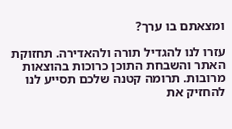ומצאתם בו ערך?

עזרו לנו להגדיל תורה ולהאדירה. תחזוקת האתר והשבחת התוכן כרוכות בהוצאות מרובות. תרומה קטנה שלכם תסייע לנו להחזיק את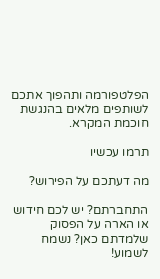הפלטפורמה ותהפוך אתכם לשותפים מלאים בהנגשת חוכמת המקרא.

תרמו עכשיו

מה דעתכם על הפירוש?

התחברתם? יש לכם חידוש או הארה על הפסוק שלמדתם כאן? נשמח לשמוע!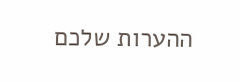ההערות שלכם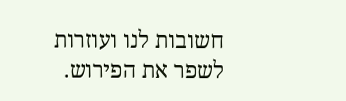חשובות לנו ועוזרות לשפר את הפירוש.